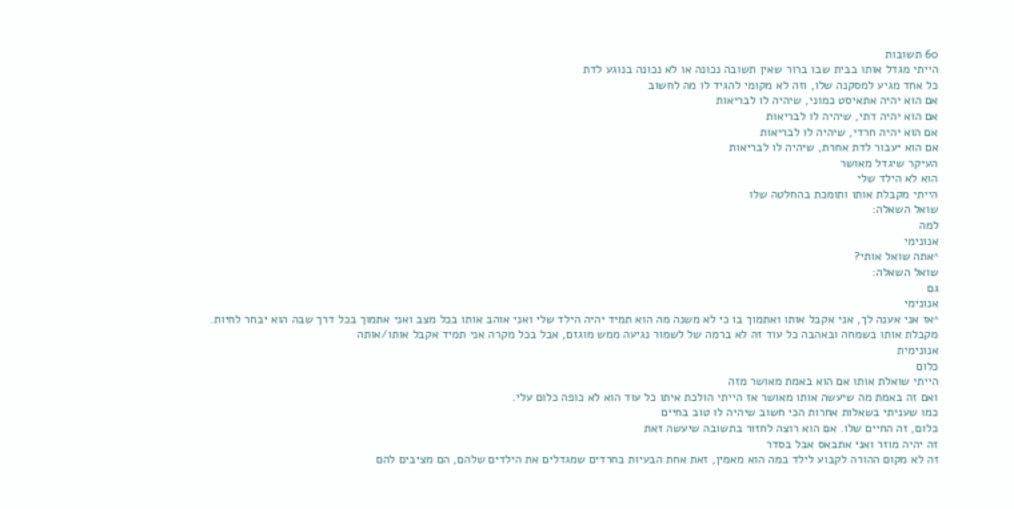60 תשובות
הייתי מגדל אותו בבית שבו ברור שאין תשובה נכונה או לא נכונה בנוגע לדת
כל אחד מגיע למסקנה שלו, וזה לא מקומי להגיד לו מה לחשוב
אם הוא יהיה אתאיסט כמוני, שיהיה לו לבריאות
אם הוא יהיה דתי, שיהיה לו לבריאות
אם הוא יהיה חרדי, שיהיה לו לבריאות
אם הוא יעבור לדת אחרת, שיהיה לו לבריאות
העיקר שיגדל מאושר
הוא לא הילד שלי
הייתי מקבלת אותו ותומכת בהחלטה שלו
שואל השאלה:
למה
אנונימי
^אתה שואל אותי?
שואל השאלה:
גם
אנונימי
^אז אני אענה לך, אני אקבל אותו ואתמוך בו כי לא משנה מה הוא תמיד יהיה הילד שלי ואני אוהב אותו בכל מצב ואני אתמוך בכל דרך שבה הוא יבחר לחיות.
מקבלת אותו בשמחה ובאהבה כל עוד זה לא ברמה של לשמור נגיעה ממש מוגזם, אבל בכל מקרה אני תמיד אקבל אותו/אותה
אנונימית
כלום
הייתי שואלת אותו אם הוא באמת מאושר מזה
ואם זה באמת מה שיעשה אותו מאושר אז הייתי הולכת איתו כל עוד הוא לא כופה כלום עלי.
כמו שעניתי בשאלות אחרות הכי חשוב שיהיה לו טוב בחיים
כלום, זה החיים שלו. אם הוא רוצה לחזור בתשובה שיעשה זאת
זה יהיה מוזר ואני אתבאס אבל בסדר
זה לא מקום ההורה לקבוע לילד במה הוא מאמין, זאת אחת הבעיות בחרדים שמגדלים את הילדים שלהם, הם מציבים להם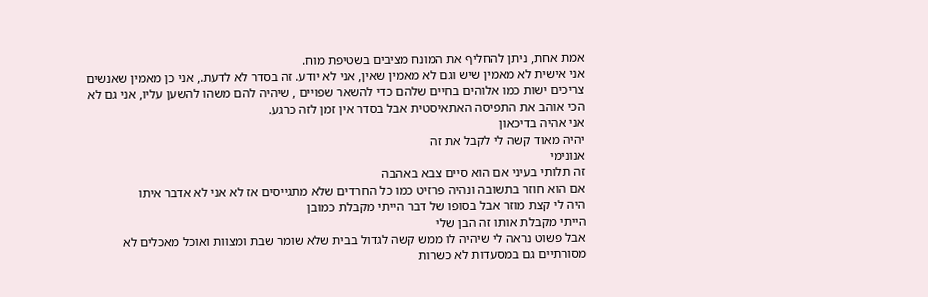אמת אחת, ניתן להחליף את המונח מציבים בשטיפת מוח.
אני אישית לא מאמין שיש וגם לא מאמין שאין, אני לא יודע. זה בסדר לא לדעת., אני כן מאמין שאנשים צריכים ישות כמו אלוהים בחיים שלהם כדי להשאר שפויים , שיהיה להם משהו להשען עליו, אני גם לא הכי אוהב את התפיסה האתאיסטית אבל בסדר אין זמן לזה כרגע.
אני אהיה בדיכאון
יהיה מאוד קשה לי לקבל את זה
אנונימי
זה תלותי בעיני אם הוא סיים צבא באהבה
אם הוא חוזר בתשובה ונהיה פרזיט כמו כל החרדים שלא מתגייסים אז לא אני לא אדבר איתו
היה לי קצת מוזר אבל בסופו של דבר הייתי מקבלת כמובן
הייתי מקבלת אותו זה הבן שלי
אבל פשוט נראה לי שיהיה לו ממש קשה לגדול בבית שלא שומר שבת ומצוות ואוכל מאכלים לא מסורתיים גם במסעדות לא כשרות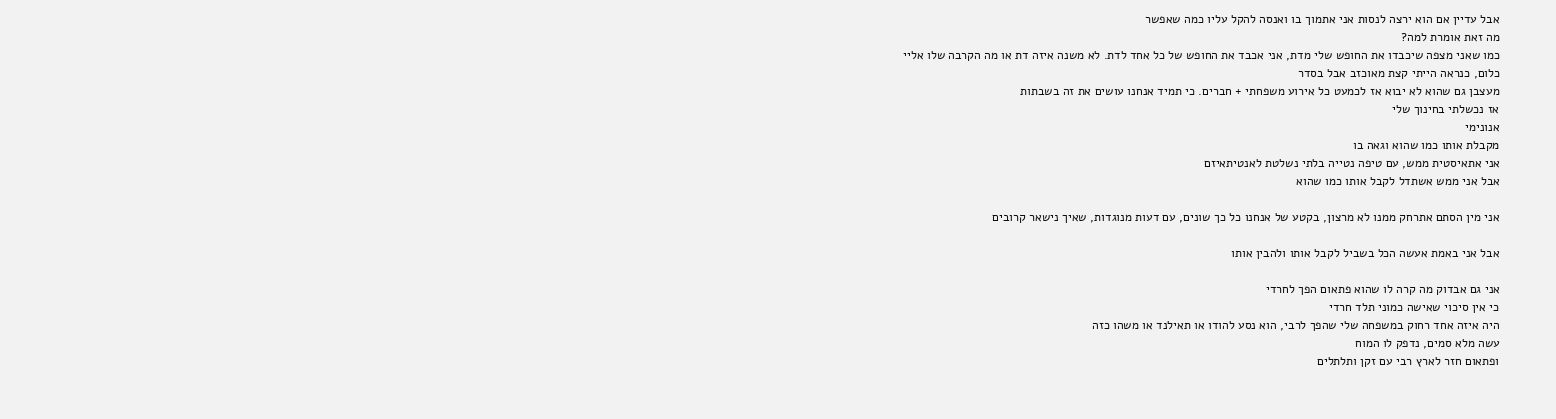אבל עדיין אם הוא ירצה לנסות אני אתמוך בו ואנסה להקל עליו כמה שאפשר
מה זאת אומרת למה?
כמו שאני מצפה שיכבדו את החופש שלי מדת, אני אכבד את החופש של כל אחד לדת. לא משנה איזה דת או מה הקרבה שלו אליי
כלום, כנראה הייתי קצת מאוכזב אבל בסדר
מעצבן גם שהוא לא יבוא אז לכמעט כל אירוע משפחתי + חברים. כי תמיד אנחנו עושים את זה בשבתות
אז נכשלתי בחינוך שלי
אנונימי
מקבלת אותו כמו שהוא וגאה בו
אני אתאיסטית ממש, עם טיפה נטייה בלתי נשלטת לאנטיתאיזם
אבל אני ממש אשתדל לקבל אותו כמו שהוא

אני מין הסתם אתרחק ממנו לא מרצון, בקטע של אנחנו כל כך שונים, עם דעות מנוגדות, שאיך נישאר קרובים

אבל אני באמת אעשה הכל בשביל לקבל אותו ולהבין אותו

אני גם אבדוק מה קרה לו שהוא פתאום הפך לחרדי
כי אין סיכוי שאישה כמוני תלד חרדי
היה איזה אחד רחוק במשפחה שלי שהפך לרבי, הוא נסע להודו או תאילנד או משהו כזה
עשה מלא סמים, נדפק לו המוח
ופתאום חזר לארץ רבי עם זקן ותלתלים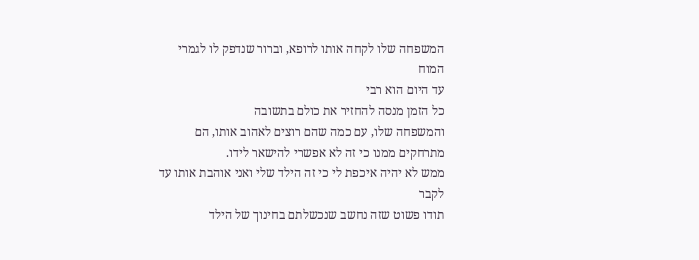המשפחה שלו לקחה אותו לרופא, וברור שנדפק לו לגמרי המוח
עד היום הוא רבי
כל הזמן מנסה להחזיר את כולם בתשובה
והמשפחה שלו, עם כמה שהם רוצים לאהוב אותו, הם מתרחקים ממנו כי זה לא אפשרי להישאר לידו.
ממש לא יהיה איכפת לי כי זה הילד שלי ואני אוהבת אותו עד לקבר
תודו פשוט שזה נחשב שנכשלתם בחינוך של הילד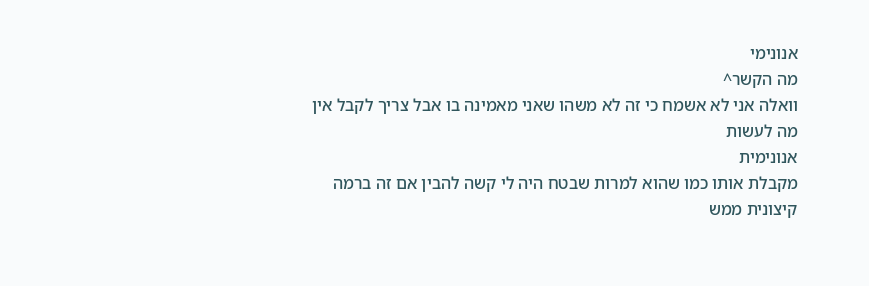אנונימי
מה הקשר^
וואלה אני לא אשמח כי זה לא משהו שאני מאמינה בו אבל צריך לקבל אין מה לעשות
אנונימית
מקבלת אותו כמו שהוא למרות שבטח היה לי קשה להבין אם זה ברמה קיצונית ממש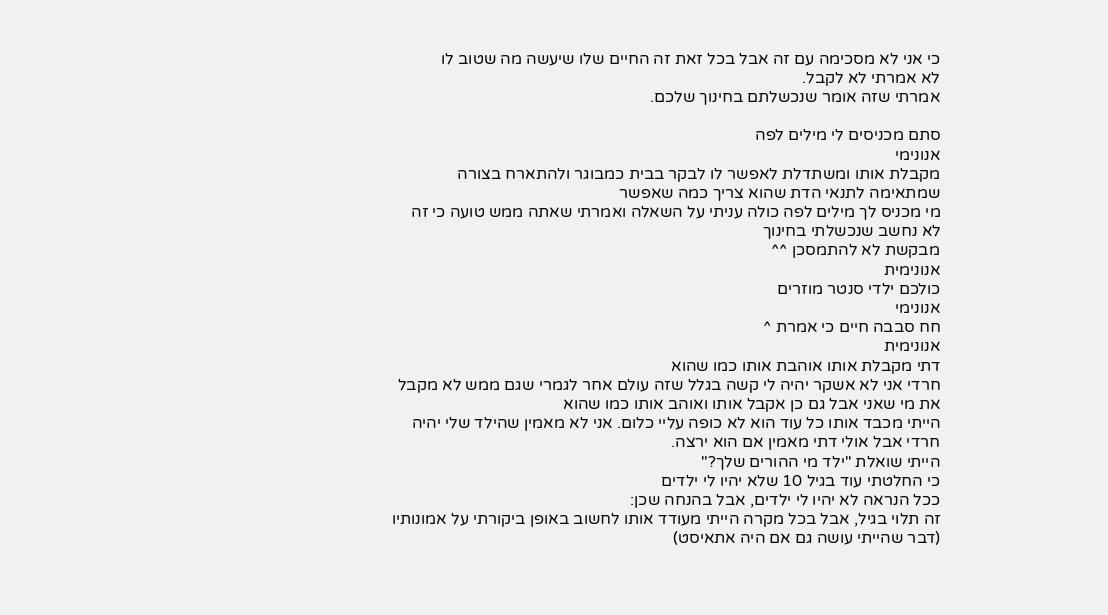כי אני לא מסכימה עם זה אבל בכל זאת זה החיים שלו שיעשה מה שטוב לו
לא אמרתי לא לקבל.
אמרתי שזה אומר שנכשלתם בחינוך שלכם.

סתם מכניסים לי מילים לפה
אנונימי
מקבלת אותו ומשתדלת לאפשר לו לבקר בבית כמבוגר ולהתארח בצורה שמתאימה לתנאי הדת שהוא צריך כמה שאפשר
מי מכניס לך מילים לפה כולה עניתי על השאלה ואמרתי שאתה ממש טועה כי זה לא נחשב שנכשלתי בחינוך
מבקשת לא להתמסכן ^^
אנונימית
כולכם ילדי סנטר מוזרים
אנונימי
חח סבבה חיים כי אמרת ^
אנונימית
דתי מקבלת אותו אוהבת אותו כמו שהוא
חרדי אני לא אשקר יהיה לי קשה בגלל שזה עולם אחר לגמרי שגם ממש לא מקבל את מי שאני אבל גם כן אקבל אותו ואוהב אותו כמו שהוא
הייתי מכבד אותו כל עוד הוא לא כופה עליי כלום. אני לא מאמין שהילד שלי יהיה חרדי אבל אולי דתי מאמין אם הוא ירצה.
הייתי שואלת "ילד מי ההורים שלך?"
כי החלטתי עוד בגיל 10 שלא יהיו לי ילדים
ככל הנראה לא יהיו לי ילדים, אבל בהנחה שכן:
זה תלוי בגיל, אבל בכל מקרה הייתי מעודד אותו לחשוב באופן ביקורתי על אמונותיו (דבר שהייתי עושה גם אם היה אתאיסט)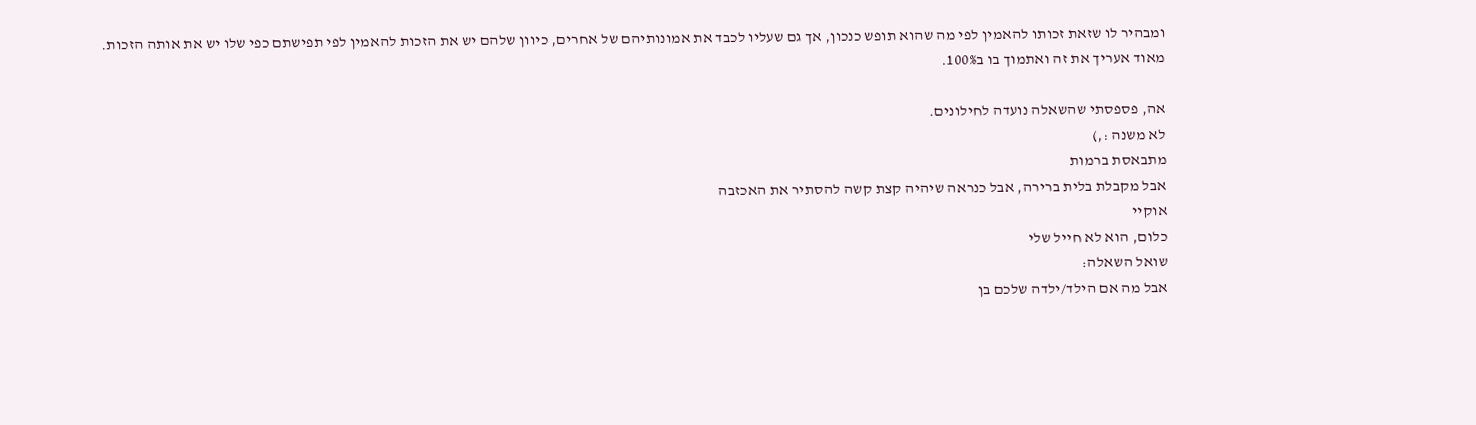ומבהיר לו שזאת זכותו להאמין לפי מה שהוא תופש כנכון, אך גם שעליו לכבד את אמונותיהם של אחרים, כיוון שלהם יש את הזכות להאמין לפי תפישתם כפי שלו יש את אותה הזכות.
מאוד אעריך את זה ואתמוך בו ב100%.

אה, פספסתי שהשאלה נועדה לחילונים.
לא משנה :,)
מתבאסת ברמות
אבל מקבלת בלית ברירה, אבל כנראה שיהיה קצת קשה להסתיר את האכזבה
אוקיי
כלום, הוא לא חייל שלי
שואל השאלה:
אבל מה אם הילד/ילדה שלכם בן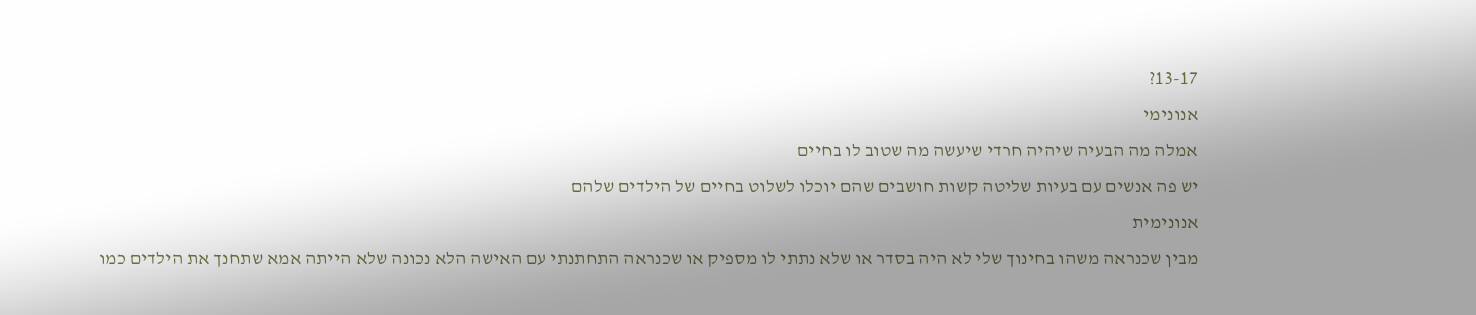13-17?
אנונימי
אמלה מה הבעיה שיהיה חרדי שיעשה מה שטוב לו בחיים
יש פה אנשים עם בעיות שליטה קשות חושבים שהם יוכלו לשלוט בחיים של הילדים שלהם
אנונימית
מבין שכנראה משהו בחינוך שלי לא היה בסדר או שלא נתתי לו מספיק או שכנראה התחתנתי עם האישה הלא נכונה שלא הייתה אמא שתחנך את הילדים כמו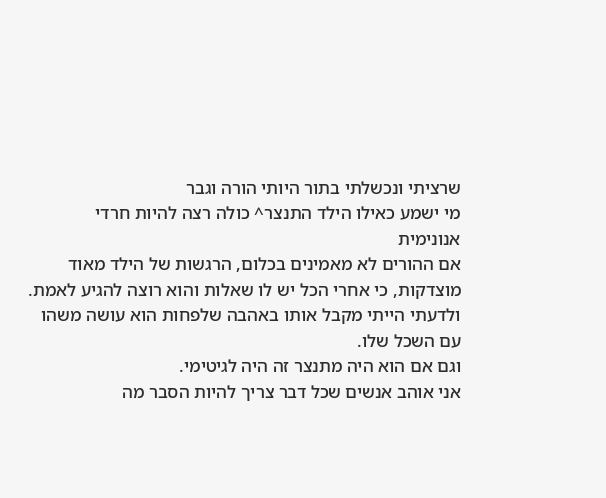שרציתי ונכשלתי בתור היותי הורה וגבר
מי ישמע כאילו הילד התנצר^ כולה רצה להיות חרדי
אנונימית
אם ההורים לא מאמינים בכלום, הרגשות של הילד מאוד מוצדקות, כי אחרי הכל יש לו שאלות והוא רוצה להגיע לאמת.
ולדעתי הייתי מקבל אותו באהבה שלפחות הוא עושה משהו עם השכל שלו.
וגם אם הוא היה מתנצר זה היה לגיטימי.
אני אוהב אנשים שכל דבר צריך להיות הסבר מה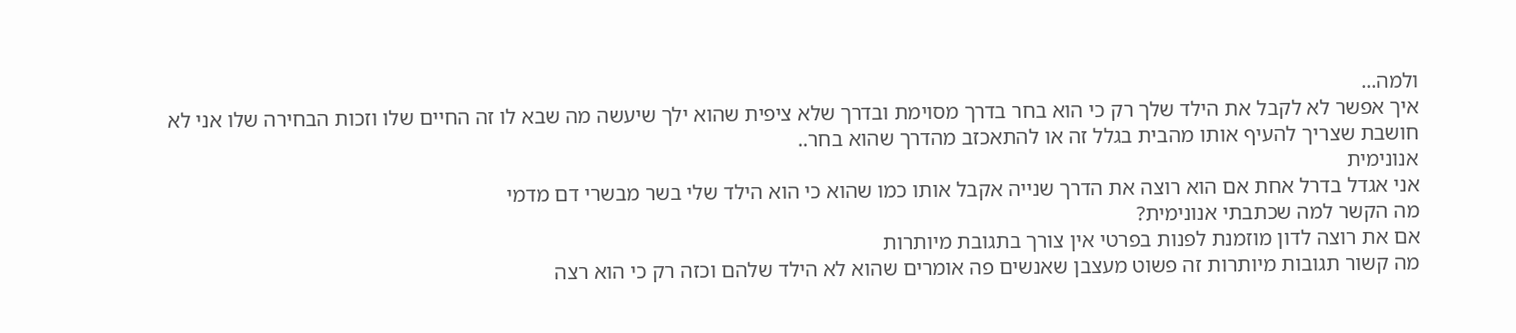ולמה...
איך אפשר לא לקבל את הילד שלך רק כי הוא בחר בדרך מסוימת ובדרך שלא ציפית שהוא ילך שיעשה מה שבא לו זה החיים שלו וזכות הבחירה שלו אני לא חושבת שצריך להעיף אותו מהבית בגלל זה או להתאכזב מהדרך שהוא בחר..
אנונימית
אני אגדל בדרל אחת אם הוא רוצה את הדרך שנייה אקבל אותו כמו שהוא כי הוא הילד שלי בשר מבשרי דם מדמי
מה הקשר למה שכתבתי אנונימית?
אם את רוצה לדון מוזמנת לפנות בפרטי אין צורך בתגובת מיותרות
מה קשור תגובות מיותרות זה פשוט מעצבן שאנשים פה אומרים שהוא לא הילד שלהם וכזה רק כי הוא רצה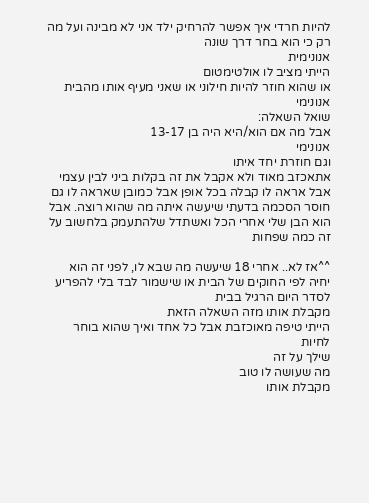להיות חרדי איך אפשר להרחיק ילד אני לא מבינה ועל מה רק כי הוא בחר דרך שונה
אנונימית
הייתי מציב לו אולטימטום
או שהוא חוזר להיות חילוני או שאני מעיף אותו מהבית
אנונימי
שואל השאלה:
אבל מה אם הוא/היא היה בן 13-17
אנונימי
וגם חוזרת יחד איתו
אתאכזב מאוד ולא אקבל את זה בקלות ביני לבין עצמי אבל אראה לו קבלה בכל אופן אבל כמובן שאראה לו גם חוסר הסכמה בדעתי שיעשה איתה מה שהוא רוצה. אבל הוא הבן שלי אחרי הכל ואשתדל שלהתעמק בלחשוב על זה כמה שפחות

^^אז לא.. אחרי 18 שיעשה מה שבא לו, לפני זה הוא יחיה לפי החוקים של הבית או שישמור לבד בלי להפריע לסדר היום הרגיל בבית
מקבלת אותו מזה השאלה הזאת
הייתי טיפה מאוכזבת אבל כל אחד ואיך שהוא בוחר לחיות
שילך על זה
מה שעושה לו טוב
מקבלת אותו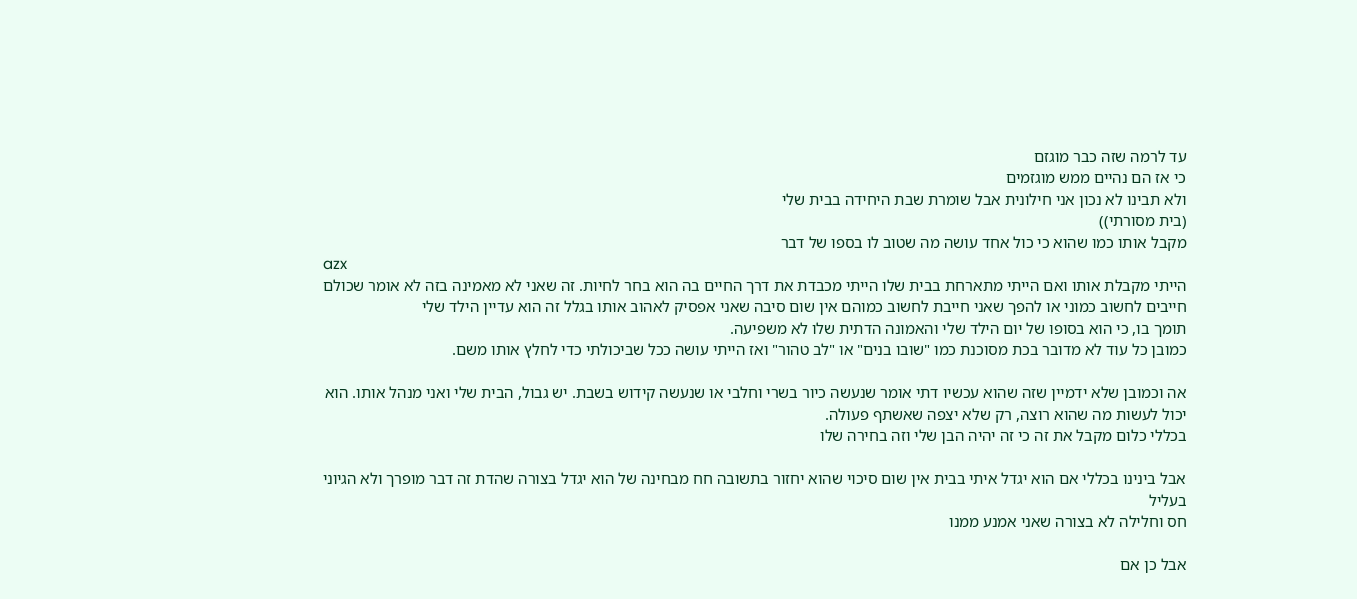עד לרמה שזה כבר מוגזם
כי אז הם נהיים ממש מוגזמים
ולא תבינו לא נכון אני חילונית אבל שומרת שבת היחידה בבית שלי
(בית מסורתי))
מקבל אותו כמו שהוא כי כול אחד עושה מה שטוב לו בספו של דבר
azx
הייתי מקבלת אותו ואם הייתי מתארחת בבית שלו הייתי מכבדת את דרך החיים בה הוא בחר לחיות. זה שאני לא מאמינה בזה לא אומר שכולם חייבים לחשוב כמוני או להפך שאני חייבת לחשוב כמוהם אין שום סיבה שאני אפסיק לאהוב אותו בגלל זה הוא עדיין הילד שלי
תומך בו, כי הוא בסופו של יום הילד שלי והאמונה הדתית שלו לא משפיעה.
כמובן כל עוד לא מדובר בכת מסוכנת כמו "שובו בנים" או "לב טהור" ואז הייתי עושה ככל שביכולתי כדי לחלץ אותו משם.

אה וכמובן שלא ידמיין שזה שהוא עכשיו דתי אומר שנעשה כיור בשרי וחלבי או שנעשה קידוש בשבת. יש גבול, הבית שלי ואני מנהל אותו. הוא יכול לעשות מה שהוא רוצה, רק שלא יצפה שאשתף פעולה.
בכללי כלום מקבל את זה כי זה יהיה הבן שלי וזה בחירה שלו

אבל בינינו בכללי אם הוא יגדל איתי בבית אין שום סיכוי שהוא יחזור בתשובה חח מבחינה של הוא יגדל בצורה שהדת זה דבר מופרך ולא הגיוני בעליל
חס וחלילה לא בצורה שאני אמנע ממנו

אבל כן אם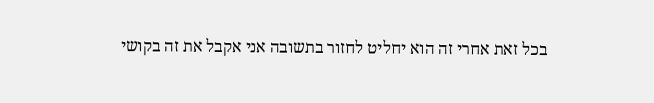בכל זאת אחרי זה הוא יחליט לחזור בתשובה אני אקבל את זה בקושי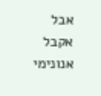אבל אקבל
אנונימי